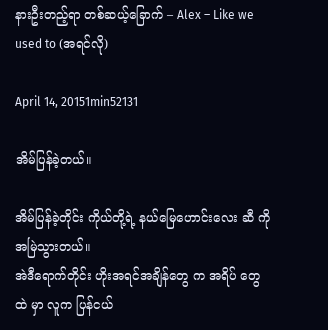နားဦးတည့်ရာ တစ်ဆယ့်ခြောက် – Alex – Like we used to (အရင်လို)

April 14, 20151min52131

အိမ်ပြန်ခဲ့တယ်။

အိမ်ပြန်ခဲ့တိုင်း ကိုယ်တို့ရဲ့ နယ်မြေဟောင်းလေး ဆီ ကို အမြဲသွားတယ်။
အဲဒီရောက်တိုင်း ဟိုးအရင်အချိန်တွေ က အရိပ် တွေ ထဲ မှာ လူက ပြန်ငယ်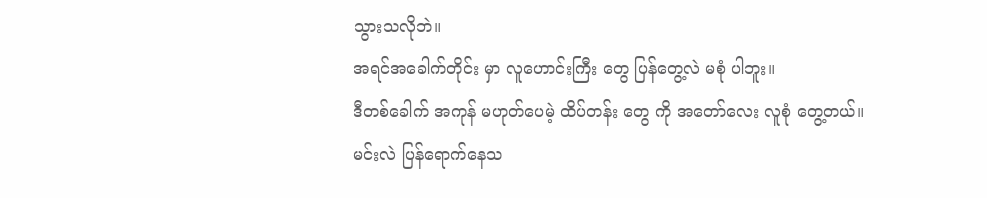သွားသလိုဘဲ။
အရင်အခေါက်တိုင်း မှာ လူဟောင်းကြီး တွေ ပြန်တွေ့လဲ မစုံ ပါဘူး။
ဒီတစ်ခေါက် အကုန် မဟုတ်ပေမဲ့ ထိပ်တန်း တွေ ကို အတော်လေး လူစုံ တွေ့တယ်။
မင်းလဲ ပြန်ရောက်နေသ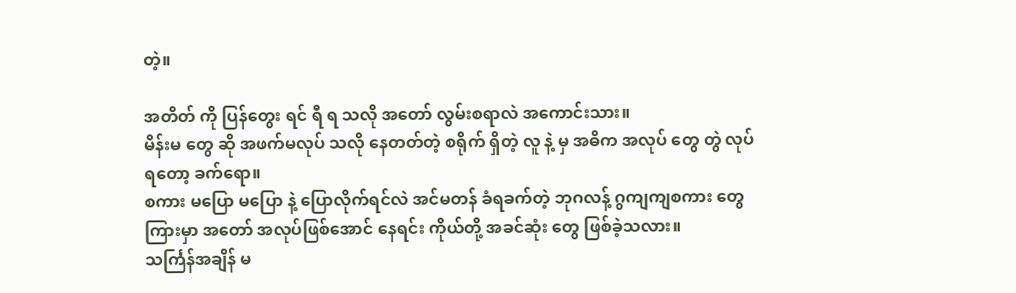တဲ့။

အတိတ် ကို ပြန်တွေး ရင် ရီ ရ သလို အတော် လွမ်းစရာလဲ အကောင်းသား။
မိန်းမ တွေ ဆို အဖက်မလုပ် သလို နေတတ်တဲ့ စရိုက် ရှိတဲ့ လူ နဲ့ မှ အဓိက အလုပ် တွေ တွဲ လုပ် ရတော့ ခက်ရော။
စကား မပြော မပြော နဲ့ ပြောလိုက်ရင်လဲ အင်မတန် ခံရခက်တဲ့ ဘုဂလန့် ဂွကျကျစကား တွေကြားမှာ အတော် အလုပ်ဖြစ်အောင် နေရင်း ကိုယ်တို့ အခင်ဆုံး တွေ ဖြစ်ခဲ့သလား။
သင်္ကြန်အချိန် မ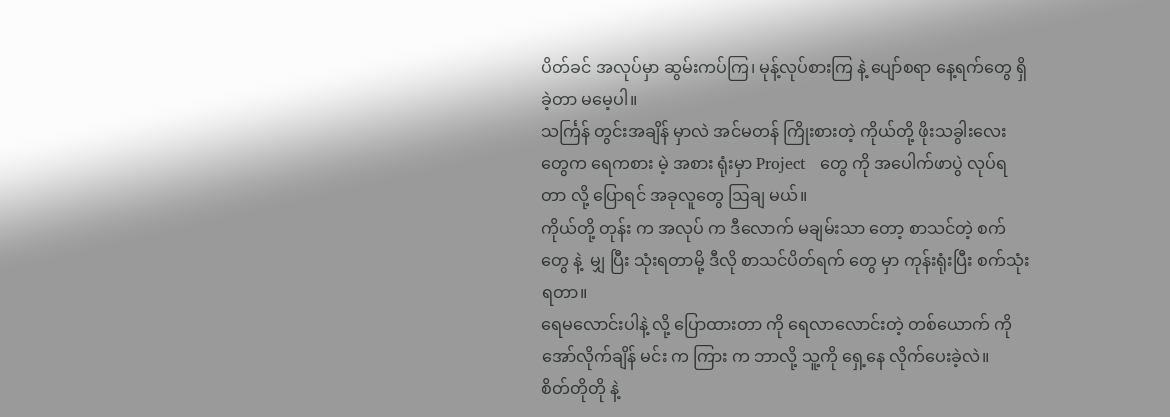ပိတ်ခင် အလုပ်မှာ ဆွမ်းကပ်ကြ၊ မုန့်လုပ်စားကြ နဲ့ ပျော်စရာ နေ့ရက်တွေ ရှိခဲ့တာ မမေ့ပါ။
သင်္ကြန် တွင်းအချိန် မှာလဲ အင်မတန် ကြိုးစားတဲ့ ကိုယ်တို့ ဖိုးသခွါးလေး တွေက ရေကစား မဲ့ အစား ရုံးမှာ Project   တွေ ကို အပေါက်ဖာပွဲ လုပ်ရတာ လို့ ပြောရင် အခုလူတွေ ဩချ မယ်။
ကိုယ်တို့ တုန်း က အလုပ် က ဒီလောက် မချမ်းသာ တော့ စာသင်တဲ့ စက် တွေ နဲ့  မျှ ပြီး သုံးရတာမို့ ဒီလို စာသင်ပိတ်ရက် တွေ မှာ ကုန်းရုံးပြီး စက်သုံးရတာ။
ရေမလောင်းပါနဲ့ လို့ ပြောထားတာ ကို ရေလာလောင်းတဲ့ တစ်ယောက် ကို အော်လိုက်ချိန် မင်း က ကြား က ဘာလို့ သူ့ကို ရှေ့နေ လိုက်ပေးခဲ့လဲ။
စိတ်တိုတို နဲ့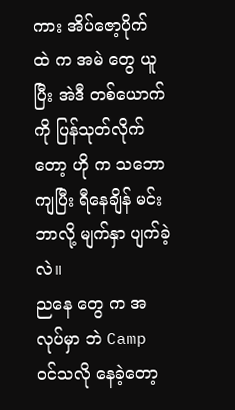ကား အိပ်ဇော့ပိုက် ထဲ က အမဲ တွေ ယူပြီး အဲဒီ တစ်ယောက် ကို ပြန်သုတ်လိုက် တော့ ဟို က သဘောကျပြီး ရီနေချိန် မင်းဘာလို့ မျက်နှာ ပျက်ခဲ့လဲ။
ညနေ တွေ က အလုပ်မှာ ဘဲ Camp ဝင်သလို နေခဲ့တော့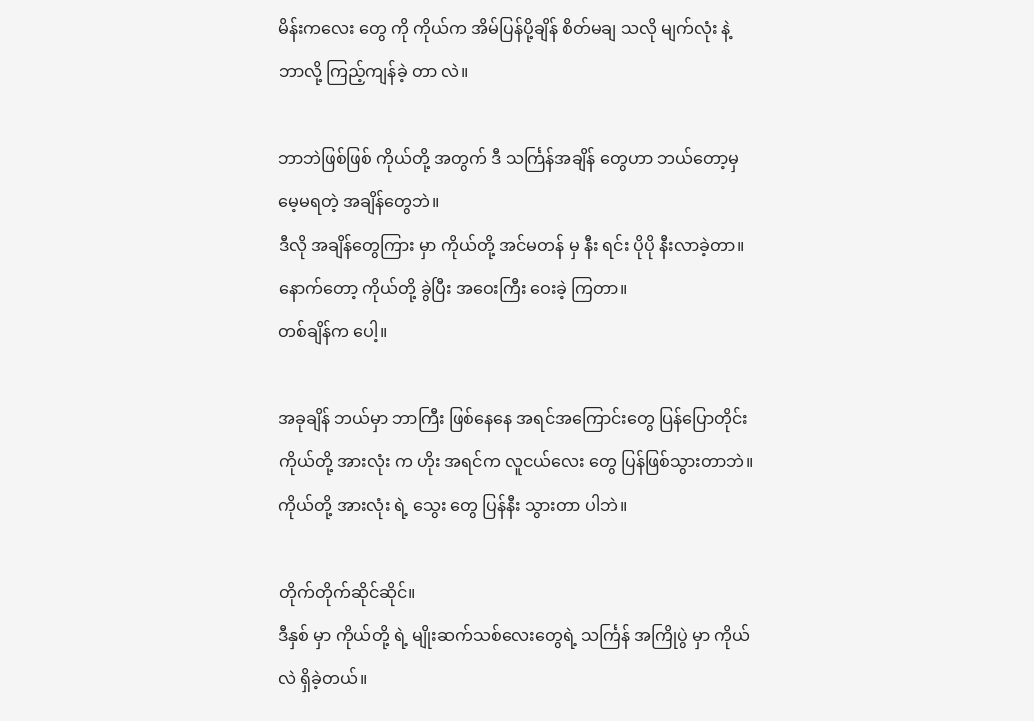မိန်းကလေး တွေ ကို ကိုယ်က အိမ်ပြန်ပို့ချိန် စိတ်မချ သလို မျက်လုံး နဲ့ ဘာလို့ ကြည့်ကျန်ခဲ့ တာ လဲ။

ဘာဘဲဖြစ်ဖြစ် ကိုယ်တို့ အတွက် ဒီ သင်္ကြန်အချိန် တွေဟာ ဘယ်တော့မှ မေ့မရတဲ့ အချိန်တွေဘဲ။
ဒီလို အချိန်တွေကြား မှာ ကိုယ်တို့ အင်မတန် မှ နီး ရင်း ပိုပို နီးလာခဲ့တာ။
နောက်တော့ ကိုယ်တို့ ခွဲပြီး အဝေးကြီး ဝေးခဲ့ ကြတာ။
တစ်ချိန်က ပေါ့။

အခုချိန် ဘယ်မှာ ဘာကြီး ဖြစ်နေနေ အရင်အကြောင်းတွေ ပြန်ပြောတိုင်း ကိုယ်တို့ အားလုံး က ဟိုး အရင်က လူငယ်လေး တွေ ပြန်ဖြစ်သွားတာဘဲ။
ကိုယ်တို့ အားလုံး ရဲ့ သွေး တွေ ပြန်နီး သွားတာ ပါဘဲ။

တိုက်တိုက်ဆိုင်ဆိုင်။
ဒီနှစ် မှာ ကိုယ်တို့ ရဲ့ မျိုးဆက်သစ်လေးတွေရဲ့ သင်္ကြန် အကြိုပွဲ မှာ ကိုယ်လဲ ရှိခဲ့တယ်။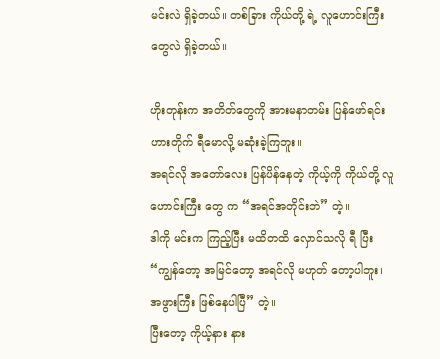မင်းလဲ ရှိခဲ့တယ်။ တစ်ခြား ကိုယ်တို့ ရဲ့ လူဟောင်းကြီး တွေလဲ ရှိခဲ့တယ်။

ဟိုးတုန်းက အတိတ်တွေကို အားမနာတမ်း ပြန်ဖော်ရင်း ဟားတိုက် ရီမောလို့ မဆုံးခဲ့ကြဘူး။
အရင်လို အတော်လေး ပြန်ပိန်နေတဲ့ ကိုယ့်ကို ကိုယ်တို့ လူဟောင်းကြီး တွေ က “အရင်အတိုင်းဘဲ” တဲ့။
ဒါကို မင်းက ကြည့်ပြီး မထိတထိ လှောင်သလို ရီ ပြီး “ကျွန်တော့ အမြင်တော့ အရင်လို မဟုတ် တော့ပါဘူး၊ အဖွားကြီး ဖြစ်နေပါပြီ” တဲ့။
ပြီးတော့ ကိုယ့်နား နား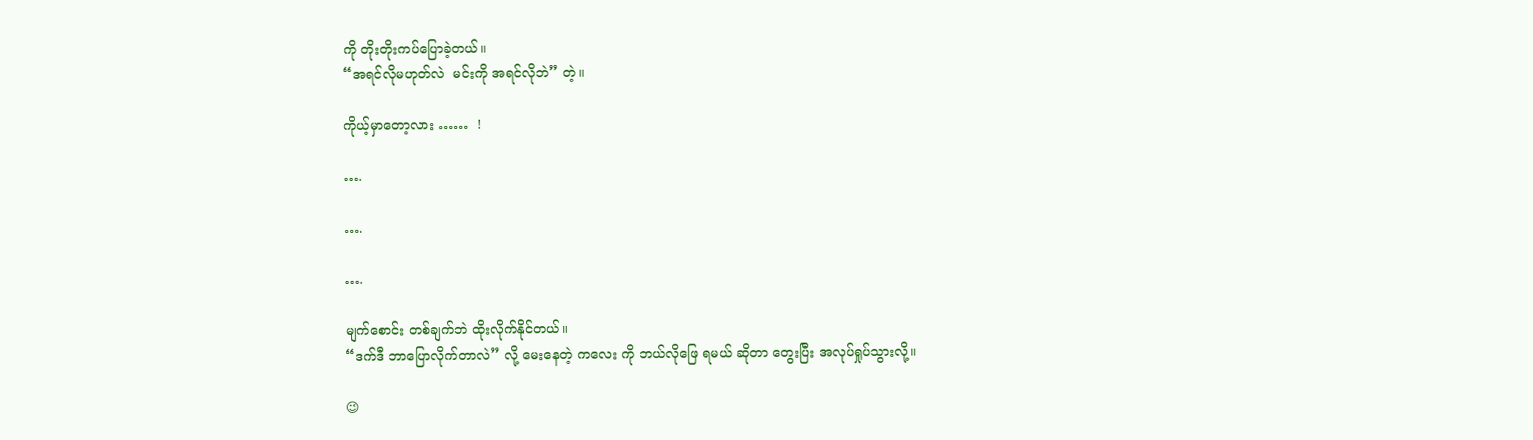ကို တိုးတိုးကပ်ပြောခဲ့တယ်။
“အရင်လိုမဟုတ်လဲ  မင်းကို အရင်လိုဘဲ” တဲ့။

ကိုယ့်မှာတော့လား ……  !

….

….

….

မျက်စောင်း တစ်ချက်ဘဲ ထိုးလိုက်နိုင်တယ်။
“ဒက်ဒီ ဘာပြောလိုက်တာလဲ” လို့ မေးနေတဲ့ ကလေး ကို ဘယ်လိုဖြေ ရမယ် ဆိုတာ တွေးပြီး အလုပ်ရှုပ်သွားလို့။

😉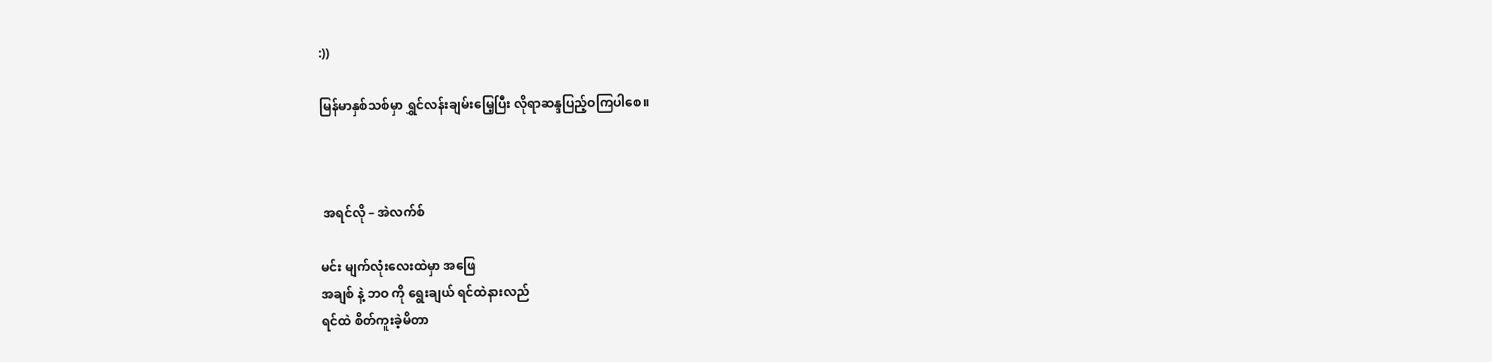:))

မြန်မာနှစ်သစ်မှာ ရွှင်လန်းချမ်းမြေ့ပြီး လိုရာဆန္ဒပြည့်ဝကြပါစေ။



 အရင်လို – အဲလက်စ်

မင်း မျက်လုံးလေးထဲမှာ အဖြေ
အချစ် နဲ့ ဘဝ ကို ရွေးချယ် ရင်ထဲနားလည်
ရင်ထဲ စိတ်ကူးခဲ့မိတာ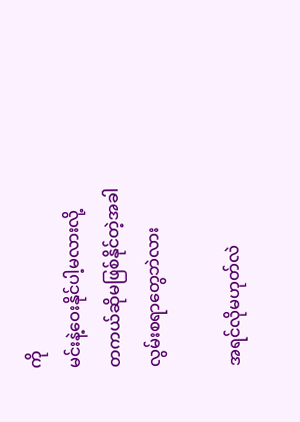ကို
မင်းနဲ့ဝေးနိုင်ပါ့မလားလို့
တကယ်ဆိုမဖြစ်နိုင်တဲ့အခါ
လွမ်းစရာတွေဘဲလား

အရင်လိုမဟုတ်လဲ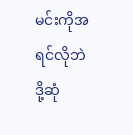မင်းကိုအရင်လိုဘဲ
ဒို့ဆုံ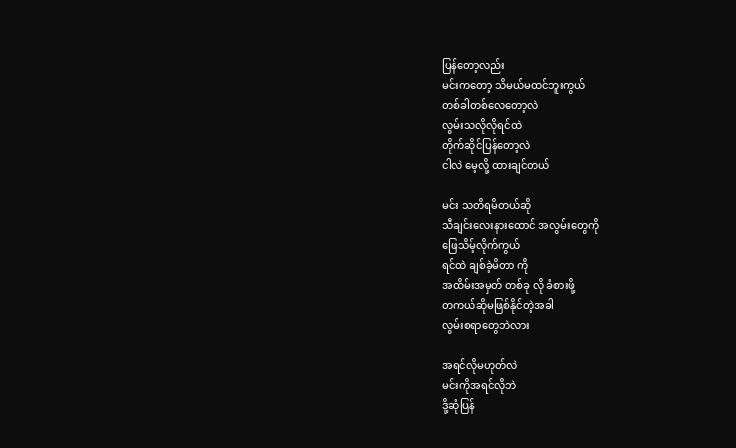ပြန်တော့လည်း
မင်းကတော့ သိမယ်မထင်ဘူးကွယ်
တစ်ခါတစ်လေတော့လဲ
လွမ်းသလိုလိုရင်ထဲ
တိုက်ဆိုင်ပြန်တော့လဲ
ငါလဲ မေ့လို့ ထားချင်တယ်

မင်း သတိရမိတယ်ဆို
သီချင်းလေးနားထောင် အလွမ်းတွေကို
ဖြေသိမ့်လိုက်ကွယ်
ရင်ထဲ ချစ်ခဲ့မိတာ ကို
အထိမ်းအမှတ် တစ်ခု လို ခံစားဖို့
တကယ်ဆိုမဖြစ်နိုင်တဲ့အခါ
လွမ်းစရာတွေဘဲလား

အရင်လိုမဟုတ်လဲ
မင်းကိုအရင်လိုဘဲ
ဒို့ဆုံပြန်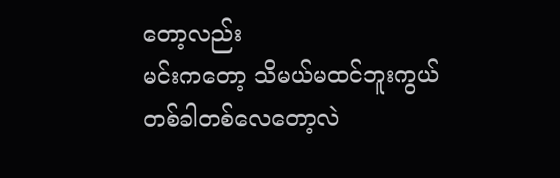တော့လည်း
မင်းကတော့ သိမယ်မထင်ဘူးကွယ်
တစ်ခါတစ်လေတော့လဲ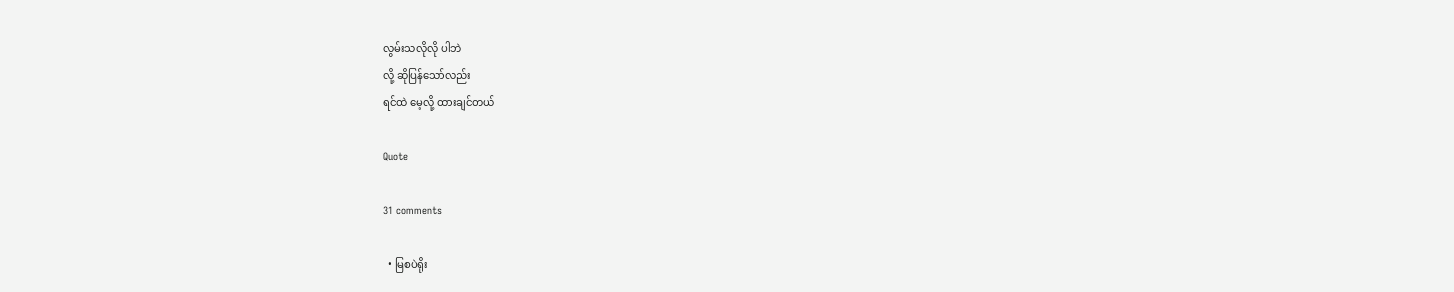လွမ်းသလိုလို ပါဘဲ
လို့ ဆိုပြန်သော်လည်း
ရင်ထဲ မေ့လို့ ထားချင်တယ်

Quote

31 comments

  • မြစပဲရိုး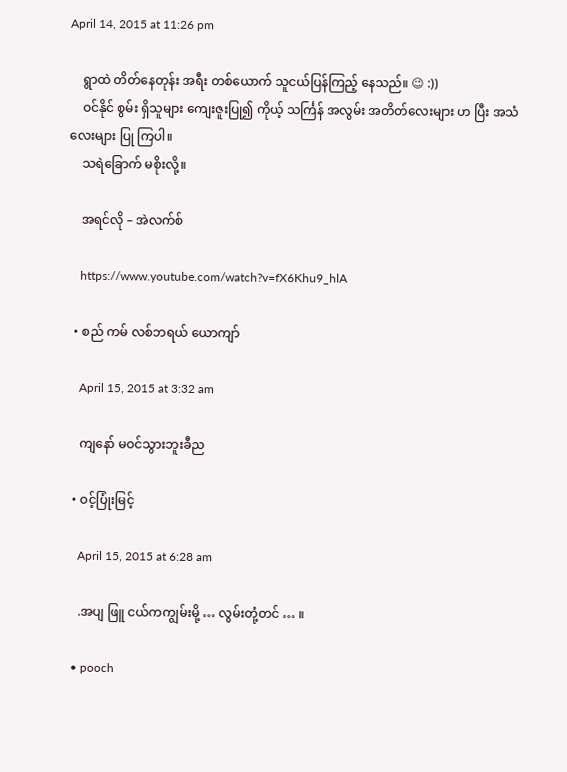April 14, 2015 at 11:26 pm

    ရွာထဲ တိတ်နေတုန်း အရီး တစ်ယောက် သူငယ်ပြန်ကြည့် နေသည်။ 😉 :))
    ဝင်နိုင် စွမ်း ရှိသူများ ကျေးဇူးပြု၍ ကိုယ့် သင်္ကြန် အလွမ်း အတိတ်လေးများ ဟ ပြီး အသံလေးများ ပြု ကြပါ။
    သရဲခြောက် မစိုးလို့။

    အရင်လို – အဲလက်စ်

    https://www.youtube.com/watch?v=fX6Khu9_hlA

  • စည် ကမ် လစ်ဘရယ် ယောကျာ်

    April 15, 2015 at 3:32 am

    ကျနော် မဝင်သွားဘူးခီည

  • ဝင့်ပြုံးမြင့်

    April 15, 2015 at 6:28 am

    .အပျ ဖြူ ငယ်ကကျွမ်းမို့ … လွမ်းတုံ့တင် … ။

  • pooch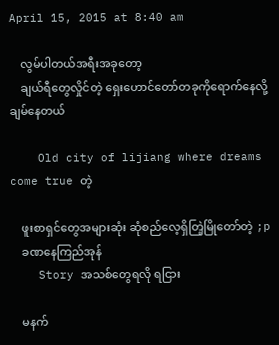April 15, 2015 at 8:40 am

    လွမ်ပါတယ်အရီးအခုတော့
    ချယ်ရီတွေလှိုင်တဲ့ ရှေးဟောင်တော်တခုကိုရောက်နေလို့ ချမ်နေတယ်

    Old city of lijiang where dreams come true တဲ့

    ဖူးစာရှင်တွေအများဆုံး ဆုံစည်လေ့ရှိတြဲ့မြိုတော်တဲ့ ;p
    ခဏနေကြည်အုန်
    Story အသစ်တွေရလို ရငြား

    မနက်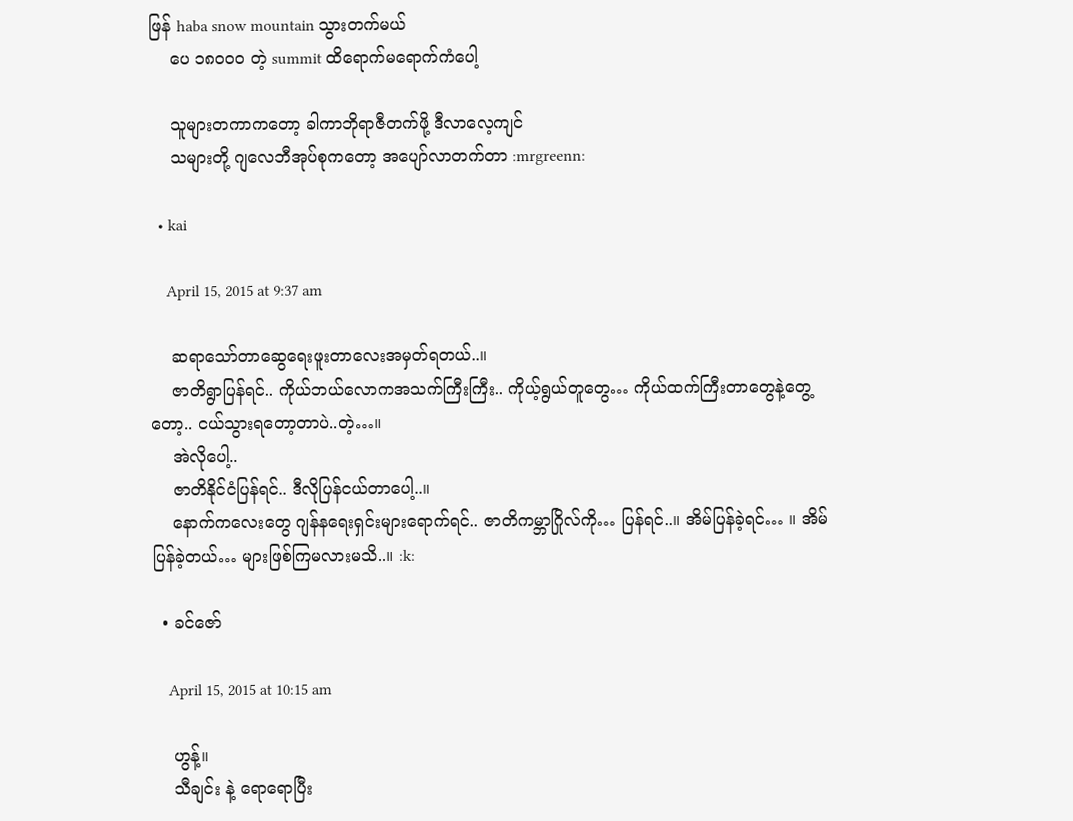ဖြန် haba snow mountain သွားတက်မယ်
    ပေ ၁၈၀၀ဝ တဲ့ summit ထိရောက်မရောက်ကံပေါ့

    သူများတကာကတော့ ခါကာဘိုရာဇီတက်ဖို့ ဒီလာလေ့ကျင်
    သများတို့ ဂျလေဘီအုပ်စုကတော့ အပျော်လာတက်တာ :mrgreenn:

  • kai

    April 15, 2015 at 9:37 am

    ဆရာသော်တာဆွေရေးဖူးတာလေးအမှတ်ရတယ်..။
    ဇာတိရွာပြန်ရင်.. ကိုယ်ဘယ်လောကအသက်ကြီးကြီး.. ကိုယ့်ရွယ်တူတွေ… ကိုယ်ထက်ကြီးတာတွေနဲ့တွေ့တော့.. ငယ်သွားရတော့တာပဲ..တဲ့…။
    အဲလိုပေါ့..
    ဇာတိနိုင်ငံပြန်ရင်.. ဒီလိုပြန်ငယ်တာပေါ့..။
    နောက်ကလေးတွေ ဂျန်နရေးရှင်းများရောက်ရင်.. ဇာတိကမ္ဘာဂြိုလ်ကို… ပြန်ရင်..။ အိမ်ပြန်ခဲ့ရင်… ။ အိမ်ပြန်ခဲ့တယ်… များဖြစ်ကြမလားမသိ..။ :k:

  • ခင်ဇော်

    April 15, 2015 at 10:15 am

    ဟွန့်။
    သီချင်း နဲ့ ရောရောပြီး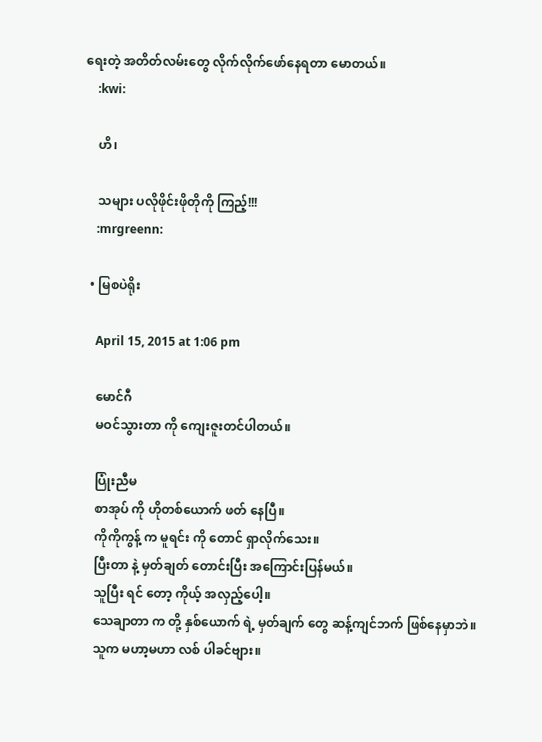ရေးတဲ့ အတိတ်လမ်းတွေ လိုက်လိုက်ဖော်နေရတာ မောတယ်။
    :kwi:

    ဟိ၊

    သများ ပလိုဖိုင်းဖိုတိုကို ကြည့်!!!
    :mrgreenn:

  • မြစပဲရိုး

    April 15, 2015 at 1:06 pm

    မောင်ဂီ
    မဝင်သွားတာ ကို ကျေးဇူးတင်ပါတယ်။

    ပြုံးညီမ
    စာအုပ် ကို ဟိုတစ်ယောက် ဖတ် နေပြီ။
    ကိုကိုကွန့် က မူရင်း ကို တောင် ရှာလိုက်သေး။
    ပြီးတာ နဲ့ မှတ်ချတ် တောင်းပြီး အကြောင်းပြန်မယ်။
    သူပြီး ရင် တော့ ကိုယ့် အလှည့်ပေါ့။
    သေချာတာ က တို့ နှစ်ယောက် ရဲ့ မှတ်ချက် တွေ ဆန့်ကျင်ဘက် ဖြစ်နေမှာဘဲ။
    သူက မဟာ့မဟာ လစ် ပါခင်ဗျား။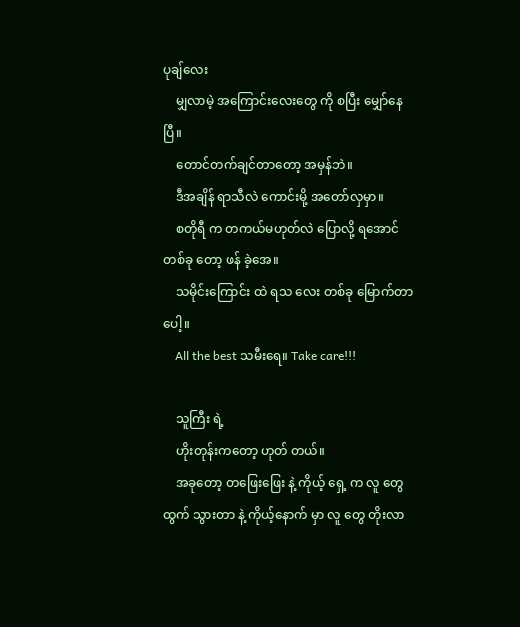ပုချ်လေး
    မျှလာမဲ့ အကြောင်းလေးတွေ ကို စပြီး မျှော်နေပြီ။
    တောင်တက်ချင်တာတော့ အမှန်ဘဲ။
    ဒီအချိန် ရာသီလဲ ကောင်းမို့ အတော်လှမှာ။
    စတိုရီ က တကယ်မဟုတ်လဲ ပြောလို့ ရအောင် တစ်ခု တော့ ဖန် ခဲ့အေ။
    သမိုင်းကြောင်း ထဲ ရသ လေး တစ်ခု မြောက်တာပေါ့။
    All the best သမီးရေ။ Take care!!!

    သူကြီး ရဲ့
    ဟိုးတုန်းကတော့ ဟုတ် တယ်။
    အခုတော့ တဖြေးဖြေး နဲ့ ကိုယ့် ရှေ့ က လူ တွေ ထွက် သွားတာ နဲ့ ကိုယ့်နောက် မှာ လူ တွေ တိုးလာ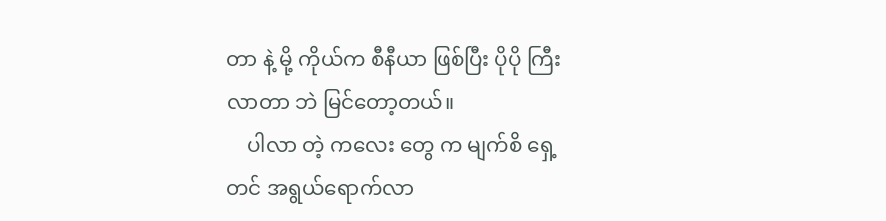တာ နဲ့ မို့ ကိုယ်က စီနီယာ ဖြစ်ပြီး ပိုပို ကြီးလာတာ ဘဲ မြင်တော့တယ်။
    ပါလာ တဲ့ ကလေး တွေ က မျက်စိ ရှေ့တင် အရွယ်ရောက်လာ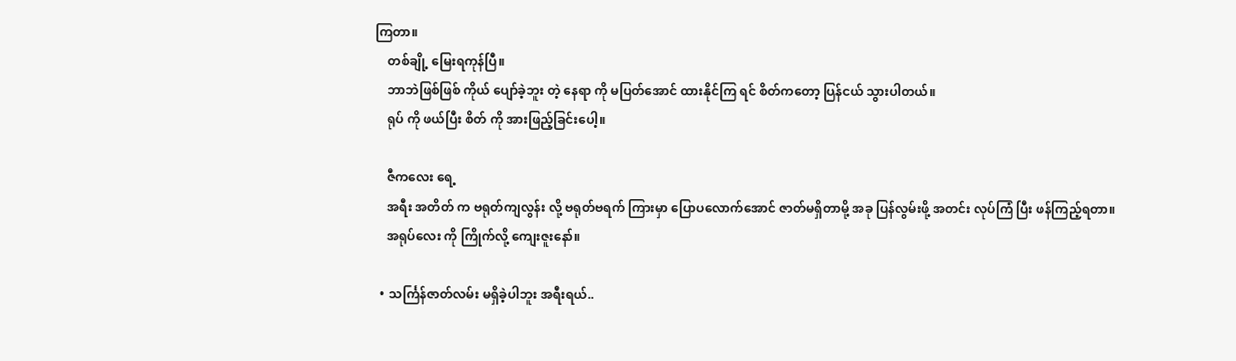ကြတာ။
    တစ်ချို့ မြေးရကုန်ပြီ။
    ဘာဘဲဖြစ်ဖြစ် ကိုယ် ပျော်ခဲ့ဘူး တဲ့ နေရာ ကို မပြတ်အောင် ထားနိုင်ကြ ရင် စိတ်ကတော့ ပြန်ငယ် သွားပါတယ်။
    ရုပ် ကို ဖယ်ပြီး စိတ် ကို အားဖြည့်ခြင်းပေါ့။

    ဇီကလေး ရေ့
    အရီး အတိတ် က ဗရုတ်ကျလွန်း လို့ ဗရုတ်ဗရက် ကြားမှာ ပြောပလောက်အောင် ဇာတ်မရှိတာမို့ အခု ပြန်လွမ်းဖို့ အတင်း လုပ်ကြံ ပြီး ဖန်ကြည့်ရတာ။
    အရုပ်လေး ကို ကြိုက်လို့ ကျေးဇူးနော်။

  • သင်္ကြန်ဇာတ်လမ်း မရှိခဲ့ပါဘူး အရီးရယ်..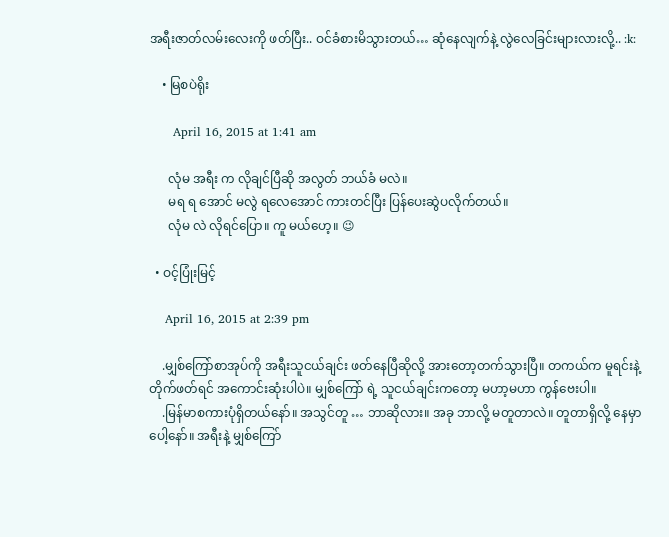အရီးဇာတ်လမ်းလေးကို ဖတ်ပြီး.. ဝင်ခံစားမိသွားတယ်… ဆုံနေလျက်နဲ့ လွဲလေခြင်းများလားလို့.. :k:

    • မြစပဲရိုး

      April 16, 2015 at 1:41 am

      လုံမ အရီး က လိုချင်ပြီဆို အလွတ် ဘယ်ခံ မလဲ။
      မရ ရ အောင် မလွဲ ရလေအောင် ကားတင်ပြီး ပြန်ပေးဆွဲပလိုက်တယ်။
      လုံမ လဲ လိုရင်ပြော။ ကူ မယ်ဟေ့။ 😉

  • ဝင့်ပြုံးမြင့်

    April 16, 2015 at 2:39 pm

    .မျှစ်ကြော်စာအုပ်ကို အရီးသူငယ်ချင်း ဖတ်နေပြီဆိုလို့ အားတော့တက်သွားပြီ။ တကယ်က မူရင်းနဲ့ တိုက်ဖတ်ရင် အကောင်းဆုံးပါပဲ။ မျှစ်ကြော် ရဲ့ သူငယ်ချင်းကတော့ မဟာ့မဟာ ကွန်ဗေးပါ။
    .မြန်မာစကားပုံရှိတယ်နော်။ အသွင်တူ … ဘာဆိုလား။ အခု ဘာလို့ မတူတာလဲ။ တူတာရှိလို့ နေမှာပေါ့နော်။ အရီးနဲ့ မျှစ်ကြော်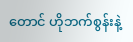တောင် ဟိုဘက်စွန်းနဲ့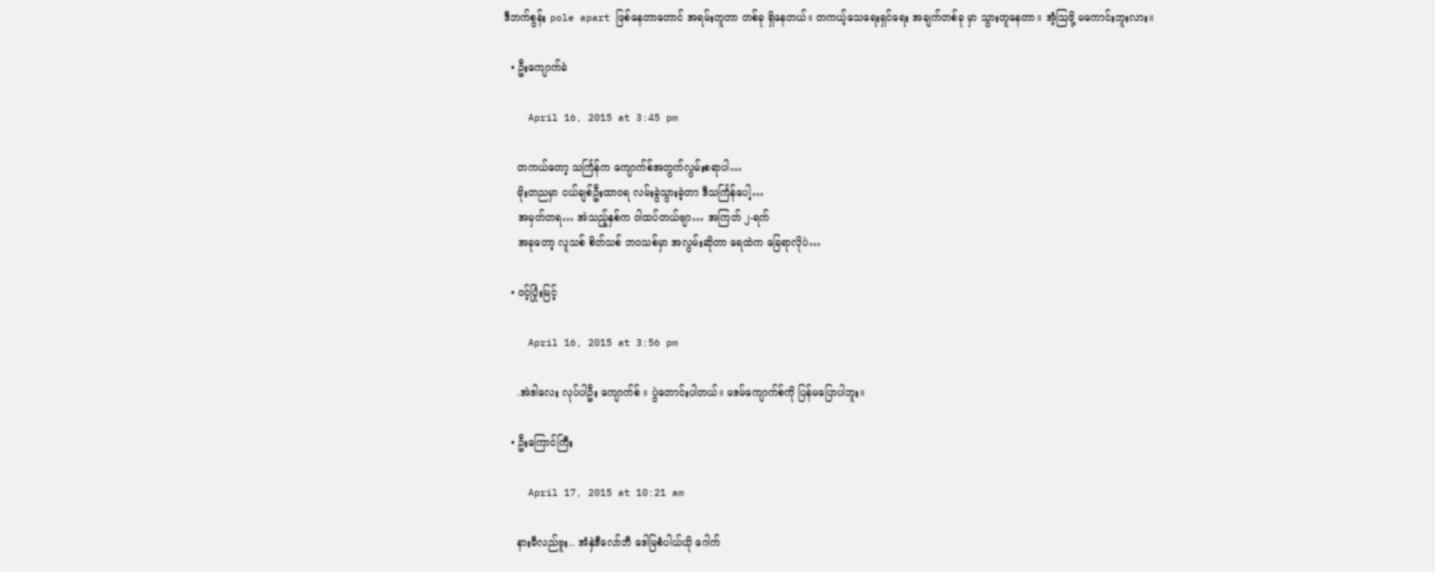ဒီဘက်စွန်း pole apart ဖြစ်နေတာတောင် အရမ်းတူတာ တစ်ခု ရှိနေတယ်။ တကယ့်သေရေးရှင်ရေး အချက်တစ်ခု မှာ သွားတူနေတာ။ အံ့ဩဖို့ မကောင်းဘူးလား။

  • ဦးကျောက်ခဲ

    April 16, 2015 at 3:45 pm

    တကယ်တော့ သင်္ကြန်က ကျောက်စ်အတွက်လွမ်းစရာပါ…
    မိုးတညမှာ ငယ်ချစ်ဦးထာဝရ လမ်းခွဲသွားခဲ့တာ ဒီသင်္ကြန်ပေါ့…
    အမှတ်တရ… အဲသည့်နှစ်က ဝါထပ်တယ်ဗျာ… အကြတ် ၂-ရက်
    အခုတော့ လူသစ် စိတ်သစ် ဘဝသစ်မှာ အလွမ်းဆိုတာ ရေထဲက ခြေရာလိုပဲ…

  • ဝင့်ပြုံးမြင့်

    April 16, 2015 at 3:56 pm

    .အဲဒါလေး လုပ်ပါဦး ကျောက်စ် ။ ပွဲတောင်းပါတယ်။ မဒမ်ကျောက်စ်ကို ပြန်မပြောပါဘူး။

  • ဦးကြောင်ကြီး

    April 17, 2015 at 10:21 am

    နားမီလည်ဗူး.. အံနှဲဒီလော်ဘီ ဒေါမြစံပါယ်ယို ဂေါက်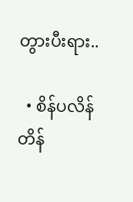တွားပီးရား..

  • စိန်ပလိန်တိန်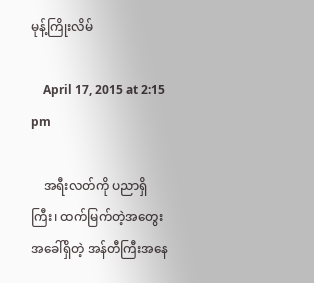မုန့်ကြိုးလိမ်

    April 17, 2015 at 2:15 pm

    အရီးလတ်ကို ပညာရှိကြီး၊ ထက်မြက်တဲ့အတွေးအခေါ်ရှိတဲ့ အန်တီကြီးအနေ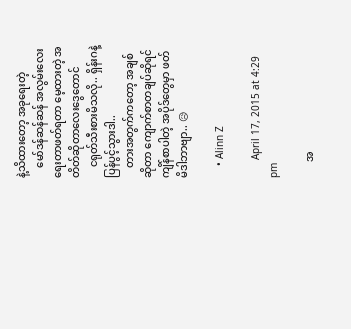နဲ့သိထားတော့ အခုရေးတဲ့
    မော်ဒန်ဆန်ဆန် အလွမ်းလေးရေးတာဖတ်ရတာ မေ့ထားတဲ့ အတိတ်ဆိုတာလေးဒွေတောင်
    ငရုတ်သီးစားမိသလို.. ရှိန်းဂနဲ့ ပြန်ပွင့်သွားဒါ..
    တားအတွက်ကတော့ အချစ်ဆိုတာ ကျောက်စာတချပ်ဆိုရင် ကျိန်စာပါတဲ့ အပိုဒ်တွေမှာ ဖတ်မိဒါဘာဗျာ.. 😥

    • Alinn Z

      April 17, 2015 at 4:29 pm

      အ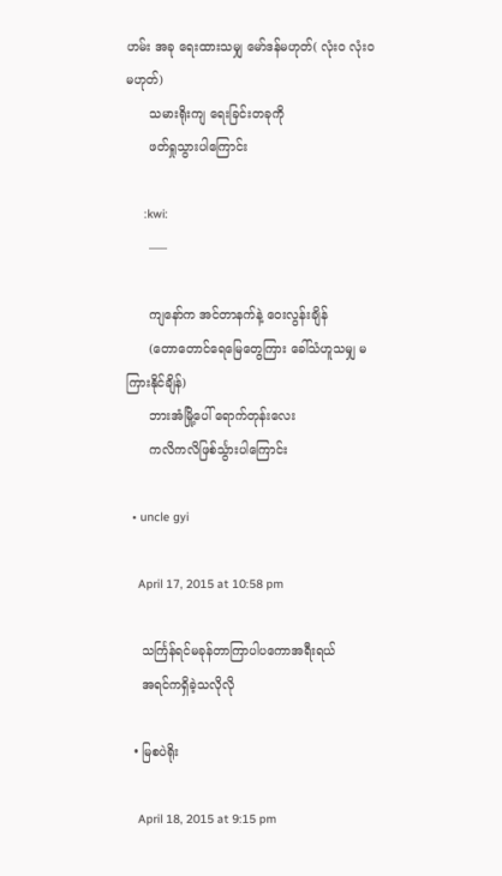ဟမ်း အခု ရေးထားသမျှ မော်ဒန်မဟုတ်( လုံးဝ လုံးဝ မဟုတ်)
      သမားရိုးကျ ရေးခြင်းတခုကို
      ဖတ်ရှုသွားပါကြောင်း

      :kwi:
      —–

      ကျနော်က အင်တာနက်နဲ့ ဝေးလွန်းချိန်
      (တောတောင်ရေမြေတွေကြား ခေါ်သံဟူသမျှ မကြားနိုင်ချိန်)
      ဘားအံမြို့ပေါ် ရောက်တုန်းလေး
      ကလိကလိဖြစ်င်္သွားပါကြောင်း

  • uncle gyi

    April 17, 2015 at 10:58 pm

    သင်္ကြန်ရင်မခုန်တာကြာပါပကောအရီးရယ်
    အရင်ကရှိခဲ့သလိုလို

  • မြစပဲရိုး

    April 18, 2015 at 9:15 pm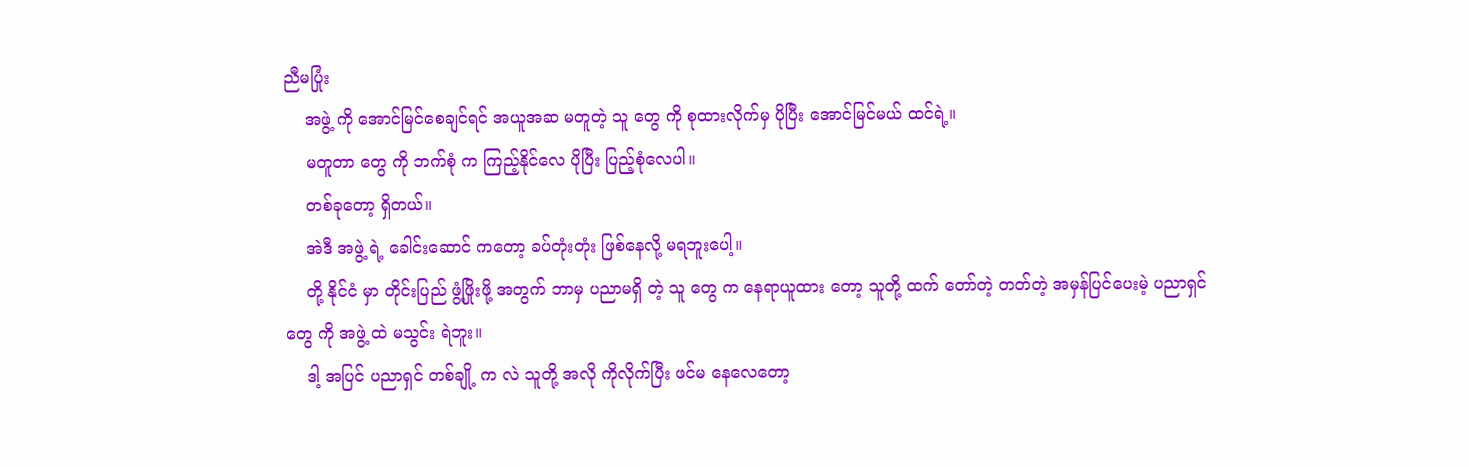ညီမပြုံး
    အဖွဲ့ ကို အောင်မြင်စေချင်ရင် အယူအဆ မတူတဲ့ သူ တွေ ကို စုထားလိုက်မှ ပိုပြီး အောင်မြင်မယ် ထင်ရဲ့။
    မတူတာ တွေ ကို ဘက်စုံ က ကြည့်နိုင်လေ ပိုပြီး ပြည့်စုံလေပါ။
    တစ်ခုတော့ ရှိတယ်။
    အဲဒီ အဖွဲ့ ရဲ့ ခေါင်းဆောင် ကတော့ ခပ်တုံးတုံး ဖြစ်နေလို့ မရဘူးပေါ့။
    တို့ နိုင်ငံ မှာ တိုင်းပြည် ဖွံ့ဖြိုးဖို့ အတွက် ဘာမှ ပညာမရှိ တဲ့ သူ တွေ က နေရာယူထား တော့ သူတို့ ထက် တော်တဲ့ တတ်တဲ့ အမှန်ပြင်ပေးမဲ့ ပညာရှင် တွေ ကို အဖွဲ့ ထဲ မသွင်း ရဲဘူး။
    ဒါ့ အပြင် ပညာရှင် တစ်ချို့ က လဲ သူတို့ အလို ကိုလိုက်ပြီး ဖင်မ နေလေတော့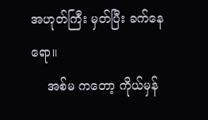အဟုတ်ကြီး မှတ်ပြီး ခက်နေရော။
    အစ်မ ကတော့ ကိုယ်မှန်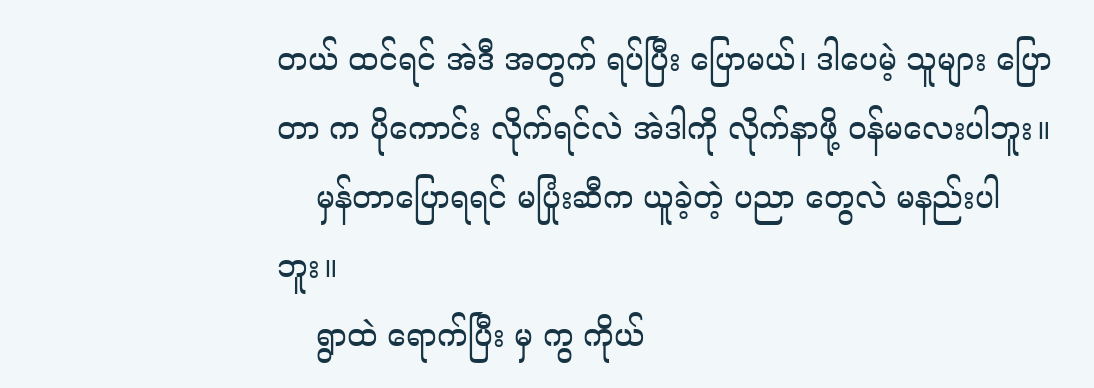တယ် ထင်ရင် အဲဒီ အတွက် ရပ်ပြီး ပြောမယ်၊ ဒါပေမဲ့ သူများ ပြောတာ က ပိုကောင်း လိုက်ရင်လဲ အဲဒါကို လိုက်နာဖို့ ဝန်မလေးပါဘူး။
    မှန်တာပြောရရင် မပြုံးဆီက ယူခဲ့တဲ့ ပညာ တွေလဲ မနည်းပါဘူး။
    ရွာထဲ ရောက်ပြီး မှ ကွ ကိုယ်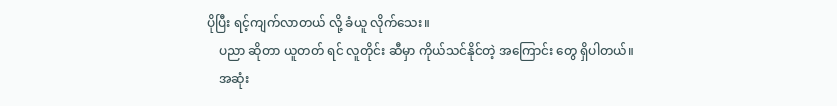ပိုပြီး ရင့်ကျက်လာတယ် လို့ ခံယူ လိုက်သေး။
    ပညာ ဆိုတာ ယူတတ် ရင် လူတိုင်း ဆီမှာ ကိုယ်သင်နိုင်တဲ့ အကြောင်း တွေ ရှိပါတယ်။
    အဆုံး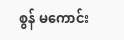စွန် မကောင်း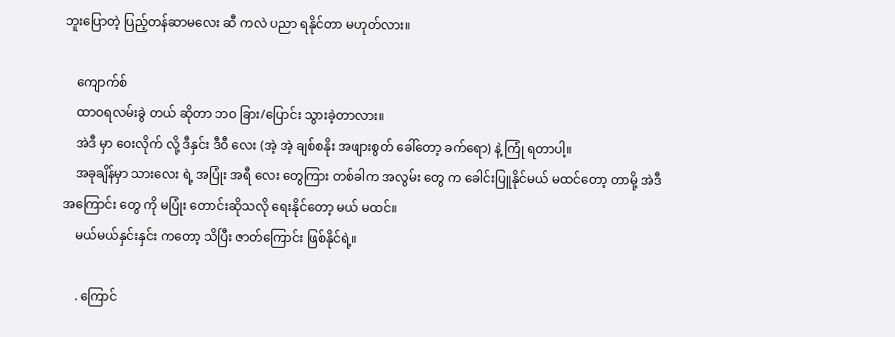ဘူးပြောတဲ့ ပြည့်တန်ဆာမလေး ဆီ ကလဲ ပညာ ရနိုင်တာ မဟုတ်လား။

    ကျောက်စ်
    ထာဝရလမ်းခွဲ တယ် ဆိုတာ ဘဝ ခြား/ပြောင်း သွားခဲ့တာလား။
    အဲဒီ မှာ ဝေးလိုက် လို့ ဒီနှင်း ဒီဝီ လေး (အဲ့ အဲ့ ချစ်စနိုး အဖျားစွတ် ခေါ်တော့ ခက်ရော) နဲ့ ကြုံ ရတာပါ့။
    အခုချိန်မှာ သားလေး ရဲ့ အပြုံး အရီ လေး တွေကြား တစ်ခါက အလွမ်း တွေ က ခေါင်းပြူနိုင်မယ် မထင်တော့ တာမို့ အဲဒီ အကြောင်း တွေ ကို မပြုံး တောင်းဆိုသလို ရေးနိုင်တော့ မယ် မထင်။
    မယ်မယ်နှင်းနှင်း ကတော့ သိပြီး ဇာတ်ကြောင်း ဖြစ်နိုင်ရဲ့။

    . ကြောင်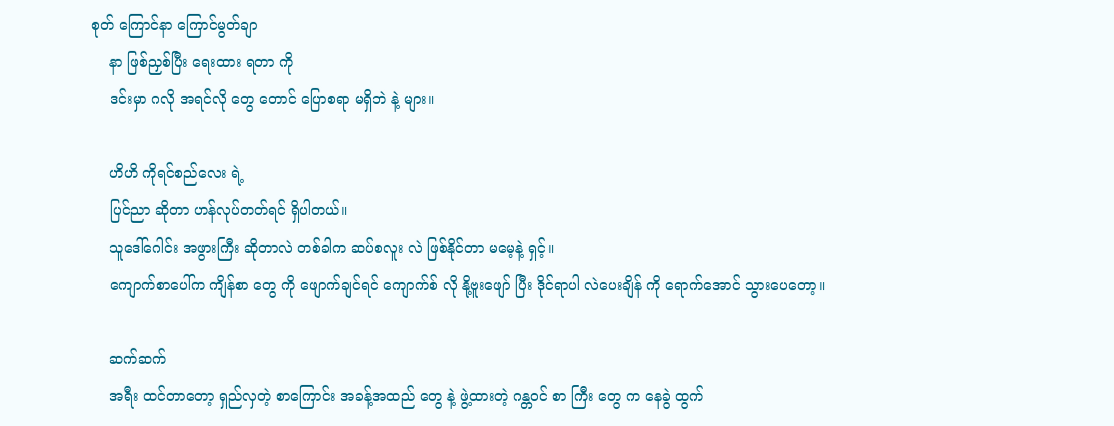စုတ် ကြောင်နာ ကြောင်မွတ်ချာ
    နာ ဖြစ်ညှစ်ပြီး ရေးထား ရတာ ကို
    ဒင်းမှာ ဂလို အရင်လို တွေ တောင် ပြောစရာ မရှိဘဲ နဲ့ များ။

    ဟိဟိ ကိုရင်စည်လေး ရဲ့
    ပြင်ညာ ဆိုတာ ဟန်လုပ်တတ်ရင် ရှိပါတယ်။
    သူဒေါ်ဂေါင်း အဖွားကြီး ဆိုတာလဲ တစ်ခါက ဆပ်စလူး လဲ ဖြစ်နိုင်တာ မမေ့နဲ့ ရှင့်။
    ကျောက်စာပေါ်က ကျိန်စာ တွေ ကို ဖျောက်ချင်ရင် ကျောက်စ် လို နို့ဗူးဖျော် ပြီး ဒိုင်ရာပါ လဲပေးချိန် ကို ရောက်အောင် သွားပေတော့။

    ဆက်ဆက်
    အရီး ထင်တာတော့ ရှည်လှတဲ့ စာကြောင်း အခန့်အထည် တွေ နဲ့ ဖွဲ့ထားတဲ့ ဂန္တဝင် စာ ကြီး တွေ က နေခွဲ ထွက်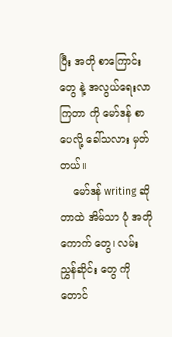ပြီး အတို စာကြောင်း တွေ နဲ့ အလွယ်ရေးလာကြတာ ကို မော်ဒန် စာပေလို့ ခေါ်သလား မှတ်တယ်။
    မော်ဒန် writing ဆိုတာထဲ အိမ်သာ ပုံ အတိုကောက် တွေ၊ လမ်းညွှန်ဆိုင်း တွေ ကိုတောင်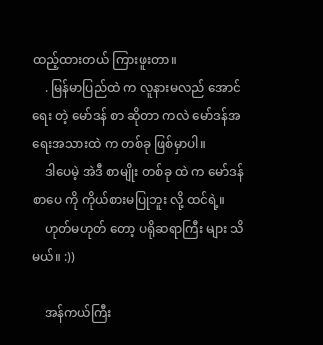ထည့်ထားတယ် ကြားဖူးတာ။
    . မြန်မာပြည်ထဲ က လူနားမလည် အောင် ရေး တဲ့ မော်ဒန် စာ ဆိုတာ ကလဲ မော်ဒန်အရေးအသားထဲ က တစ်ခု ဖြစ်မှာပါ။
    ဒါပေမဲ့ အဲဒီ စာမျိုး တစ်ခု ထဲ က မော်ဒန် စာပေ ကို ကိုယ်စားမပြုဘူး လို့ ထင်ရဲ့။
    ဟုတ်မဟုတ် တော့ ပရိုဆရာကြီး များ သိမယ်။ :))

    အန်ကယ်ကြီး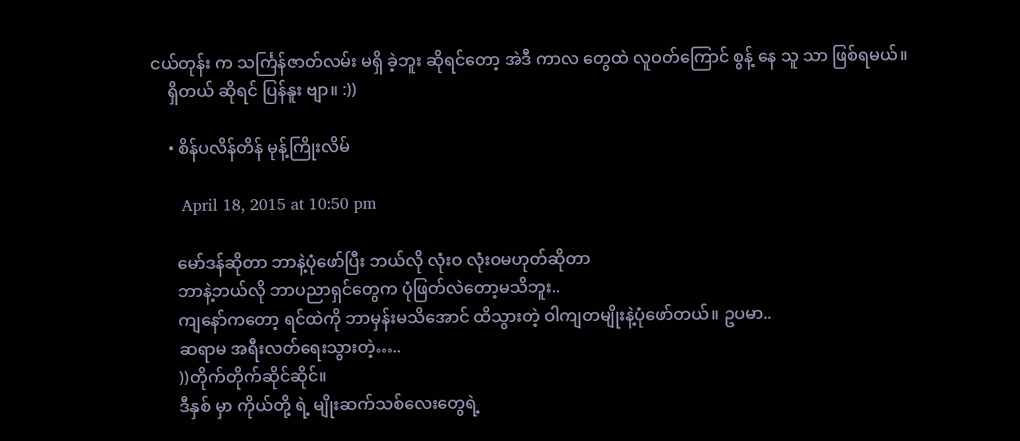ငယ်တုန်း က သင်္ကြန်ဇာတ်လမ်း မရှိ ခဲ့ဘူး ဆိုရင်တော့ အဲဒီ ကာလ တွေထဲ လူဝတ်ကြောင် စွန့် နေ သူ သာ ဖြစ်ရမယ်။
    ရှိတယ် ဆိုရင် ပြန်နူး ဗျာ။ :))

    • စိန်ပလိန်တိန် မုန့်ကြိုးလိမ်

      April 18, 2015 at 10:50 pm

      မော်ဒန်ဆိုတာ ဘာနဲ့ပုံဖော်ပြီး ဘယ်လို လုံးဝ လုံးဝမဟုတ်ဆိုတာ
      ဘာနဲ့ဘယ်လို ဘာပညာရှင်တွေက ပုံဖြတ်လဲတော့မသိဘူး..
      ကျနော်ကတော့ ရင်ထဲကို ဘာမှန်းမသိအောင် ထိသွားတဲ့ ဝါကျတမျိုးနဲ့ပုံဖော်တယ်။ ဥပမာ..
      ဆရာမ အရီးလတ်ရေးသွားတဲ့…..
      ))တိုက်တိုက်ဆိုင်ဆိုင်။
      ဒီနှစ် မှာ ကိုယ်တို့ ရဲ့ မျိုးဆက်သစ်လေးတွေရဲ့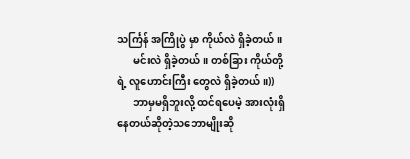သင်္ကြန် အကြိုပွဲ မှာ ကိုယ်လဲ ရှိခဲ့တယ်။
      မင်းလဲ ရှိခဲ့တယ်။ တစ်ခြား ကိုယ်တို့ ရဲ့ လူဟောင်းကြီး တွေလဲ ရှိခဲ့တယ်။))
      ဘာမှမရှိဘူးလို့ ထင်ရပေမဲ့ အားလုံးရှိနေတယ်ဆိုတဲ့သဘောမျိုးဆို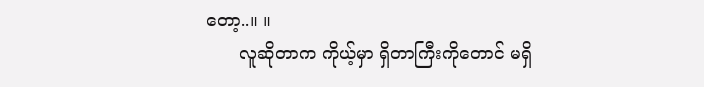တော့..။ ။
      လူဆိုတာက ကိုယ့်မှာ ရှိတာကြီးကိုတောင် မရှိ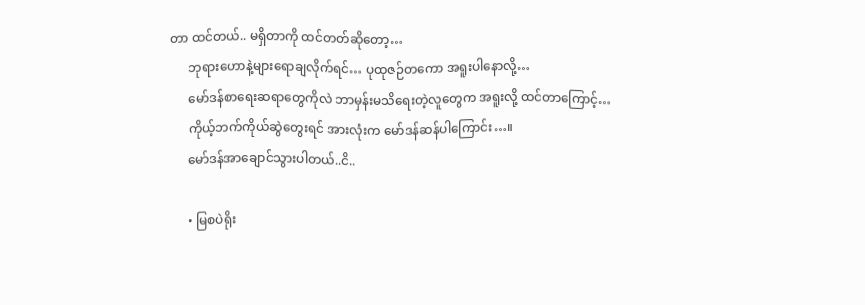တာ ထင်တယ်.. မရှိတာကို ထင်တတ်ဆိုတော့…
      ဘုရားဟောနဲ့များရောချလိုက်ရင်… ပုထုဇဉ်တကော အရူးပါနောလို့…
      မော်ဒန်စာရေးဆရာတွေကိုလဲ ဘာမှန်းမသိရေးတဲ့လူတွေက အရူးလို့ ထင်တာကြောင့်…
      ကိုယ့်ဘက်ကိုယ်ဆွဲတွေးရင် အားလုံးက မော်ဒန်ဆန်ပါကြောင်း…။
      မော်ဒန်အာချောင်သွားပါတယ်..ငိ..

      • မြစပဲရိုး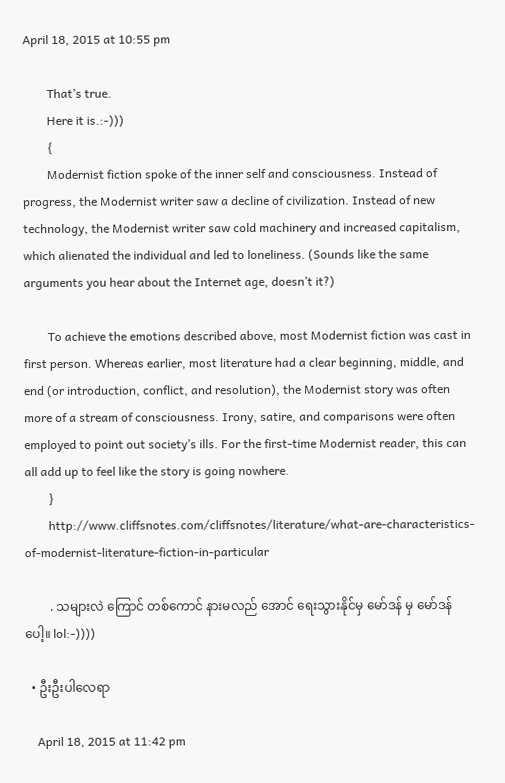April 18, 2015 at 10:55 pm

        That’s true.
        Here it is.:-)))
        {
        Modernist fiction spoke of the inner self and consciousness. Instead of progress, the Modernist writer saw a decline of civilization. Instead of new technology, the Modernist writer saw cold machinery and increased capitalism, which alienated the individual and led to loneliness. (Sounds like the same arguments you hear about the Internet age, doesn’t it?)

        To achieve the emotions described above, most Modernist fiction was cast in first person. Whereas earlier, most literature had a clear beginning, middle, and end (or introduction, conflict, and resolution), the Modernist story was often more of a stream of consciousness. Irony, satire, and comparisons were often employed to point out society’s ills. For the first-time Modernist reader, this can all add up to feel like the story is going nowhere.
        }
        http://www.cliffsnotes.com/cliffsnotes/literature/what-are-characteristics-of-modernist-literature-fiction-in-particular

        . သများလဲ ကြောင် တစ်ကောင် နားမလည် အောင် ရေးသွားနိုင်မှ မော်ဒန် မှ မော်ဒန် ပေါ့။ lol:-))))

  • ဦးဦးပါလေရာ

    April 18, 2015 at 11:42 pm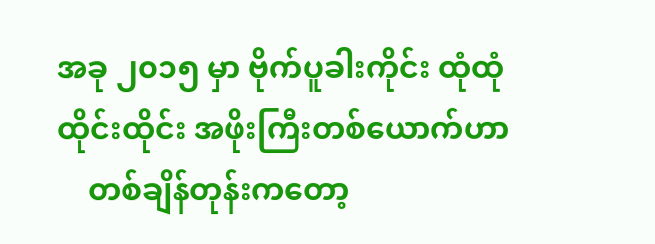အခု ၂၀၁၅ မှာ ဗိုက်ပူခါးကိုင်း ထုံထုံထိုင်းထိုင်း အဖိုးကြီးတစ်ယောက်ဟာ
    တစ်ချိန်တုန်းကတော့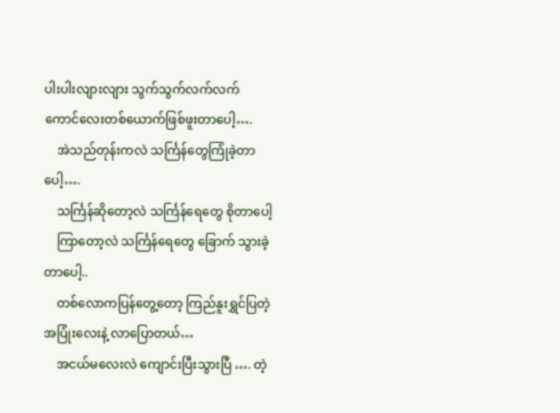ပါးပါးလျားလျား သွက်သွက်လက်လက် ကောင်လေးတစ်ယောက်ဖြစ်ဖူးတာပေါ့….
    အဲသည်တုန်းကလဲ သင်္ကြန်တွေကြုံခဲ့တာပေါ့….
    သင်္ကြန်ဆိုတော့လဲ သင်္ကြန်ရေတွေ စိုတာပေါ့
    ကြာတော့လဲ သင်္ကြန်ရေတွေ ခြောက် သွားခဲ့တာပေါ့..
    တစ်လောကပြန်တွေ့တော့ ကြည်နူးရွှင်ပြတဲ့အပြုံးလေးနဲ့ လာပြောတယ်…
    အငယ်မလေးလဲ ကျောင်းပြီးသွားပြီ …. တဲ့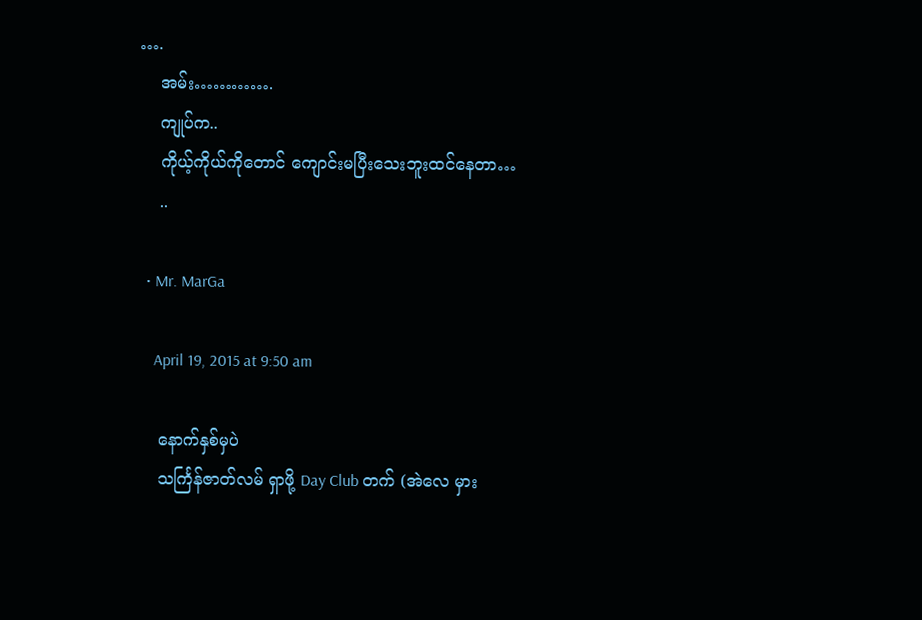….
    အမ်း………….
    ကျုပ်က..
    ကိုယ့်ကိုယ်ကိုတောင် ကျောင်းမပြီးသေးဘူးထင်နေတာ…
    ..

  • Mr. MarGa

    April 19, 2015 at 9:50 am

    နောက်နှစ်မှပဲ
    သင်္ကြန်ဇာတ်လမ် ရှာဖို့ Day Club တက် (အဲလေ မှား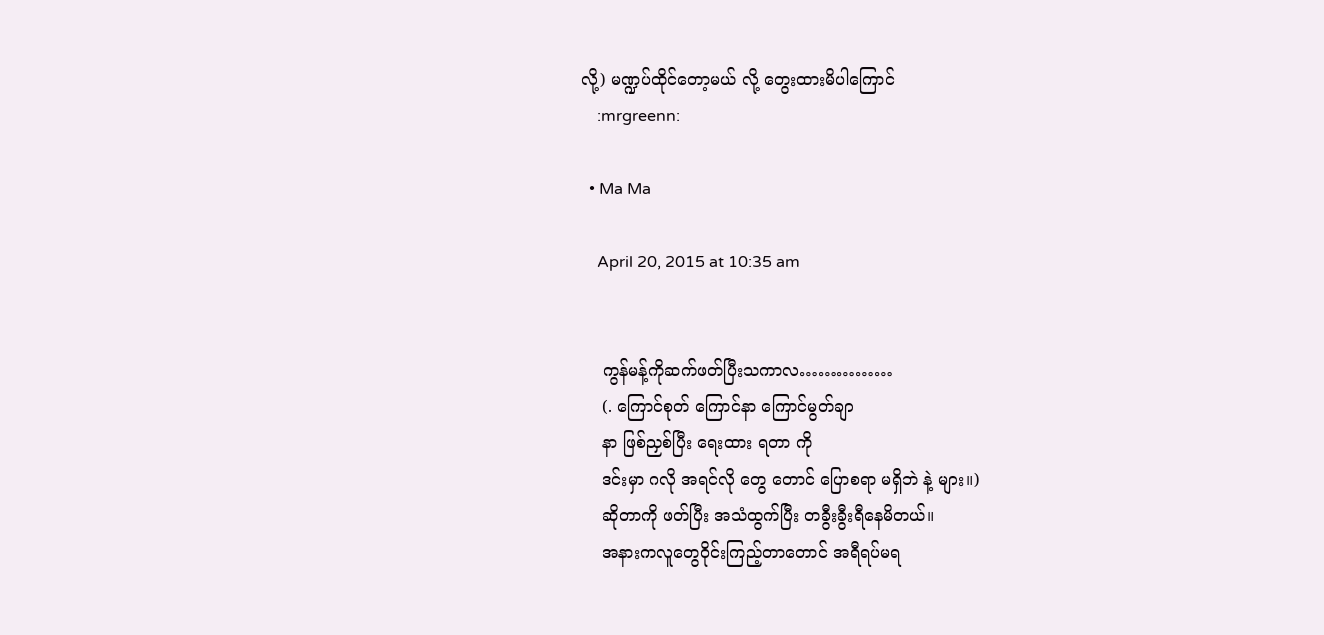လို့) မဏ္ဍပ်ထိုင်တော့မယ် လို့ တွေးထားမိပါကြောင်
    :mrgreenn:

  • Ma Ma

    April 20, 2015 at 10:35 am


    ကွန်မန့်ကိုဆက်ဖတ်ပြီးသကာလ……………
    (. ကြောင်စုတ် ကြောင်နာ ကြောင်မွတ်ချာ
    နာ ဖြစ်ညှစ်ပြီး ရေးထား ရတာ ကို
    ဒင်းမှာ ဂလို အရင်လို တွေ တောင် ပြောစရာ မရှိဘဲ နဲ့ များ။)
    ဆိုတာကို ဖတ်ပြီး အသံထွက်ပြီး တခွီးခွီးရီနေမိတယ်။
    အနားကလူတွေဝိုင်းကြည့်တာတောင် အရီရပ်မရ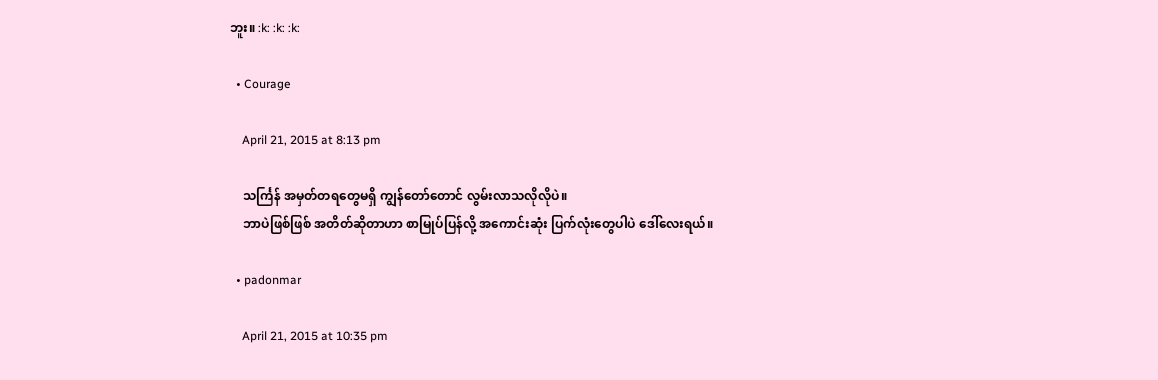ဘူး။ :k: :k: :k:

  • Courage

    April 21, 2015 at 8:13 pm

    သင်္ကြန် အမှတ်တရတွေမရှိ ကျွန်တော်တောင် လွမ်းလာသလိုလိုပဲ။
    ဘာပဲဖြစ်ဖြစ် အတိတ်ဆိုတာဟာ စာမြုပ်ပြန်လို့ အကောင်းဆုံး ပြက်လုံးတွေပါပဲ ဒေါ်လေးရယ်။

  • padonmar

    April 21, 2015 at 10:35 pm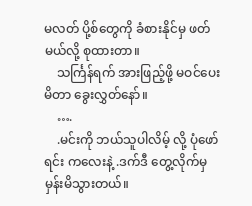မလတ် ပို့စ်တွေကို ခံစားနိုင်မှ ဖတ်မယ်လို့ စုထားတာ။
    သင်္ကြန်ရက် အားဖြည့်ဖို့ မဝင်ပေးမိတာ ခွေးလွှတ်နော်။
    ….
    .မင်းကို ဘယ်သူပါလိမ့် လို့ ပုံဖော်ရင်း ကလေးနဲ့ .ဒက်ဒီ တွေ့လိုက်မှ မှန်းမိသွားတယ်။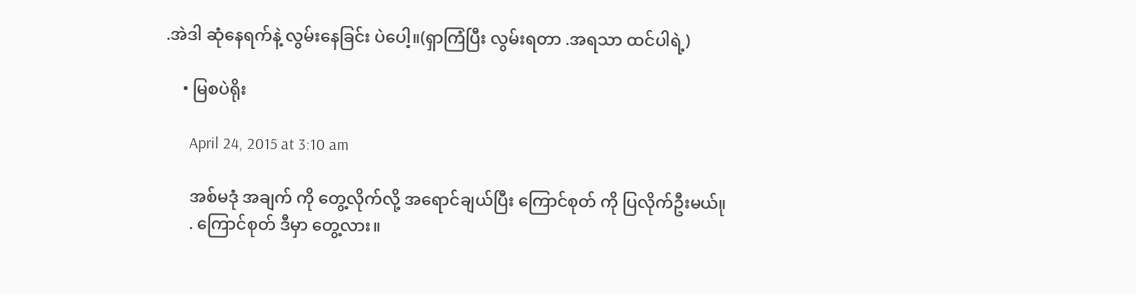.အဲဒါ ဆုံနေရက်နဲ့ လွမ်းနေခြင်း ပဲပေါ့။(ရှာကြံပြီး လွမ်းရတာ .အရသာ ထင်ပါရဲ့)

    • မြစပဲရိုး

      April 24, 2015 at 3:10 am

      အစ်မဒုံ အချက် ကို တွေ့လိုက်လို့ အရောင်ချယ်ပြီး ကြောင်စုတ် ကို ပြလိုက်ဦးမယ်။ု
      . ကြောင်စုတ် ဒီမှာ တွေ့လား။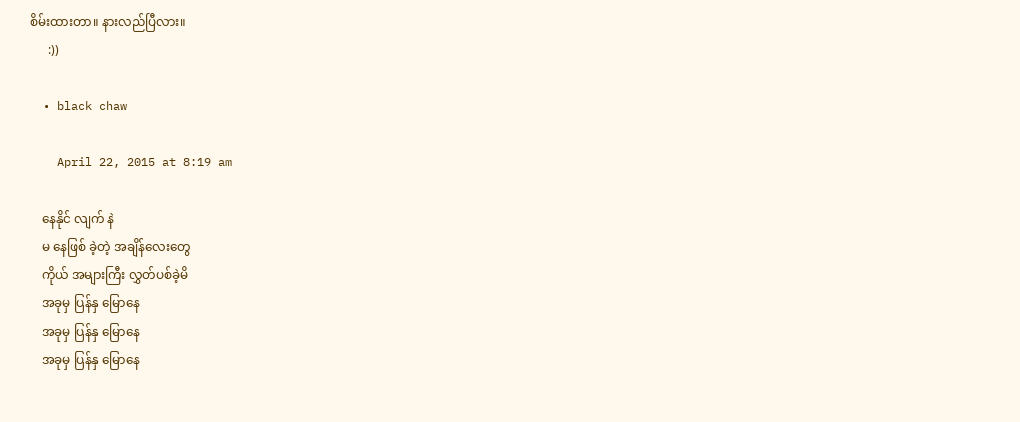စိမ်းထားတာ။ နားလည်ပြီလား။
      :))

  • black chaw

    April 22, 2015 at 8:19 am

    နေနိုင် လျက် နဲ
    မ နေဖြစ် ခဲ့တဲ့ အချိန်လေးတွေ
    ကိုယ် အများကြီး လွှတ်ပစ်ခဲ့မိ
    အခုမှ ပြန်နှ မြောနေ
    အခုမှ ပြန်နှ မြောနေ
    အခုမှ ပြန်နှ မြောနေ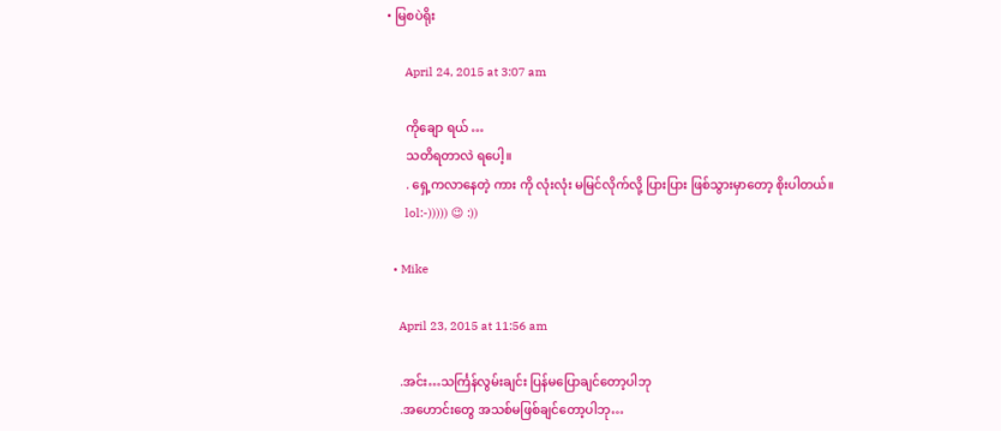• မြစပဲရိုး

      April 24, 2015 at 3:07 am

      ကိုချော ရယ် …
      သတိရတာလဲ ရပေါ့။
      . ရှေ့ကလာနေတဲ့ ကား ကို လုံးလုံး မမြင်လိုက်လို့ ပြားပြား ဖြစ်သွားမှာတော့ စိုးပါတယ်။
      lol:-))))) 😉 :))

  • Mike

    April 23, 2015 at 11:56 am

    .အင်း…သင်္ကြန်လွမ်းချင်း ပြန်မပြောချင်တော့ပါဘု
    .အဟောင်းတွေ အသစ်မဖြစ်ချင်တော့ပါဘု…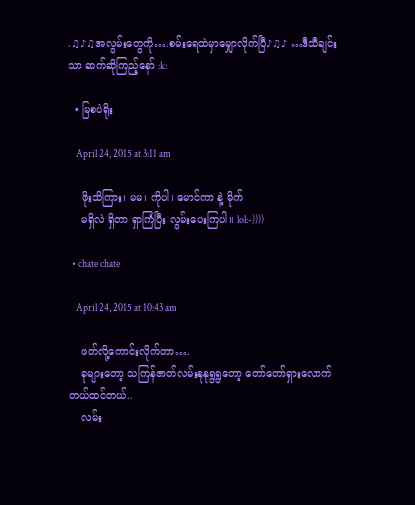.♫♪♫အလွမ်းတွေကို….စမ်းရေထဲမှာမျှောလိုက်ပြီ♪♫♪ …ဒီသီချင်းသာ ဆက်ဆိုကြည့်နော် :k:

  • မြစပဲရိုး

    April 24, 2015 at 3:11 am

    ဖိုးသိကြား၊ မမ၊ ကိုပါ၊ မောင်ကာ နဲ့ မိုက်
    မရှိလဲ ရှိတာ ရှာကြံပြီး လွမ်းပေးကြပါ။ lol:-))))

  • chate chate

    April 24, 2015 at 10:43 am

    ဖတ်လို့ကောင်းလိုက်တာ….
    ခုများတော့ သကြန်ဇာတ်လမ်းနုနုရွရွတော့ တော်တော်ရှားလောက်တယ်ထင်တယ်..
    လမ်း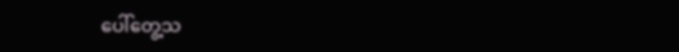ပေါ်တွေ့သ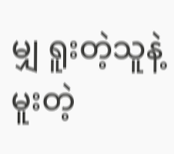မျှ ရူးတဲ့သူနဲ့ မူးတဲ့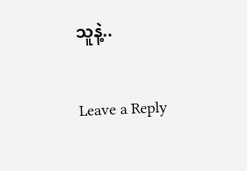သူနဲ့..

Leave a Reply